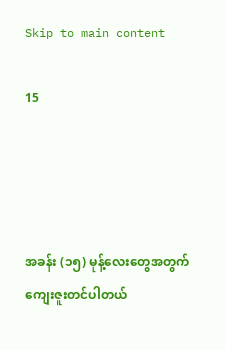Skip to main content

15




အခန်း (၁၅) မုန့်လေးတွေအတွက် ကျေးဇူးတင်ပါတယ်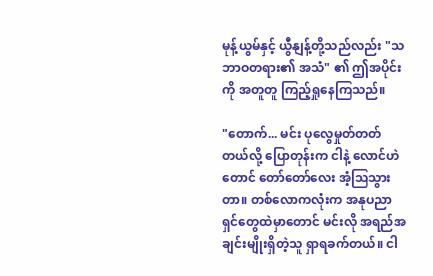မုန့်ယွမ်နှင့် ယွီနျန့်တို့သည်လည်း "သဘာဝတရား၏ အသံ" ၏ ဤအပိုင်းကို အတူတူ ကြည့်ရှုနေကြသည်။

"တောက်... မင်း ပုလွေမှုတ်တတ်တယ်လို့ ပြောတုန်းက ငါနဲ့ လောင်ဟဲတောင် တော်တော်လေး အံ့ဩသွားတာ။ တစ်လောကလုံးက အနုပညာရှင်တွေထဲမှာတောင် မင်းလို အရည်အချင်းမျိုးရှိတဲ့သူ ရှာရခက်တယ်။ ငါ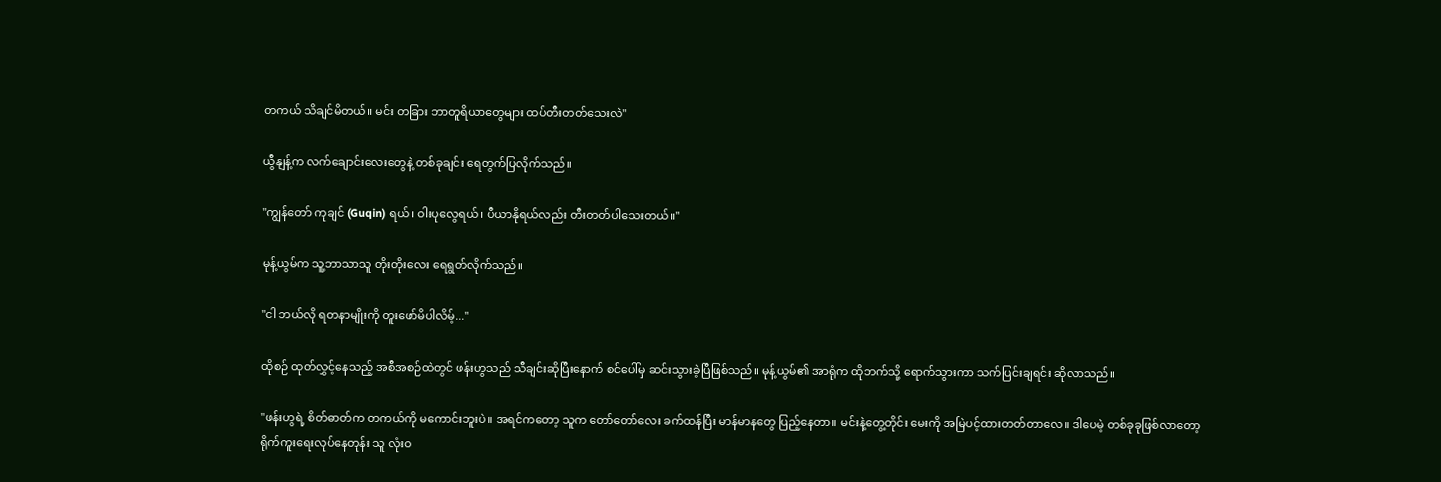တကယ် သိချင်မိတယ်။ မင်း တခြား ဘာတူရိယာတွေများ ထပ်တီးတတ်သေးလဲ"

ယွီနျန့်က လက်ချောင်းလေးတွေနဲ့ တစ်ခုချင်း ရေတွက်ပြလိုက်သည်။

"ကျွန်တော် ကုချင် (Guqin) ရယ်၊ ဝါးပုလွေရယ်၊ ပီယာနိုရယ်လည်း တီးတတ်ပါသေးတယ်။"

မုန့်ယွမ်က သူ့ဘာသာသူ တိုးတိုးလေး ရေရွတ်လိုက်သည်။

"ငါ ဘယ်လို ရတနာမျိုးကို တူးဖော်မိပါလိမ့်..."

ထိုစဉ် ထုတ်လွှင့်နေသည့် အစီအစဉ်ထဲတွင် ဖန်းဟွသည် သီချင်းဆိုပြီးနောက် စင်ပေါ်မှ ဆင်းသွားခဲ့ပြီဖြစ်သည်။ မုန့်ယွမ်၏ အာရုံက ထိုဘက်သို့ ရောက်သွားကာ သက်ပြင်းချရင်း ဆိုလာသည်။

"ဖန်းဟွရဲ့ စိတ်ဓာတ်က တကယ်ကို မကောင်းဘူးပဲ။ အရင်ကတော့ သူက တော်တော်လေး ခက်ထန်ပြီး မာန်မာနတွေ ပြည့်နေတာ။ မင်းနဲ့တွေ့တိုင်း မေးကို အမြဲပင့်ထားတတ်တာလေ။ ဒါပေမဲ့ တစ်ခုခုဖြစ်လာတော့ ရိုက်ကူးရေးလုပ်နေတုန်း သူ လုံးဝ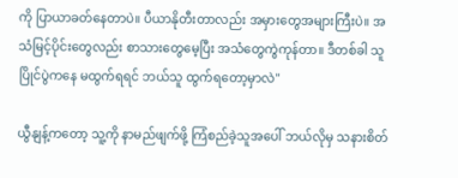ကို ပြာယာခတ်နေတာပဲ။ ပီယာနိုတီးတာလည်း အမှားတွေအများကြီးပဲ။ အသံမြင့်ပိုင်းတွေလည်း စာသားတွေမေ့ပြီး အသံတွေကွဲကုန်တာ။ ဒီတစ်ခါ သူ ပြိုင်ပွဲကနေ မထွက်ရရင် ဘယ်သူ ထွက်ရတော့မှာလဲ"

ယွီနျန့်ကတော့ သူ့ကို နာမည်ဖျက်ဖို့ ကြံစည်ခဲ့သူအပေါ် ဘယ်လိုမှ သနားစိတ်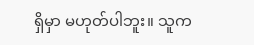ရှိမှာ မဟုတ်ပါဘူး။ သူက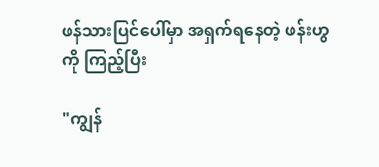ဖန်သားပြင်ပေါ်မှာ အရှက်ရနေတဲ့ ဖန်းဟွကို ကြည့်ပြီး

"ကျွန်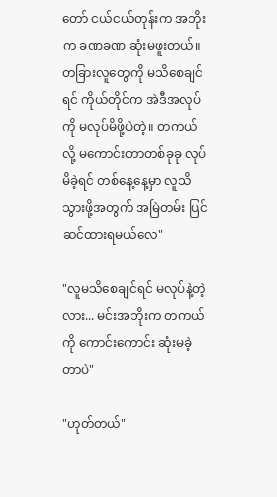တော် ငယ်ငယ်တုန်းက အဘိုးက ခဏခဏ ဆုံးမဖူးတယ်။ တခြားလူတွေကို မသိစေချင်ရင် ကိုယ်တိုင်က အဲဒီအလုပ်ကို မလုပ်မိဖို့ပဲတဲ့။ တကယ်လို့ မကောင်းတာတစ်ခုခု လုပ်မိခဲ့ရင် တစ်နေ့နေ့မှာ လူသိသွားဖို့အတွက် အမြဲတမ်း ပြင်ဆင်ထားရမယ်လေ"

"လူမသိစေချင်ရင် မလုပ်နဲ့တဲ့လား... မင်းအဘိုးက တကယ်ကို ကောင်းကောင်း ဆုံးမခဲ့တာပဲ"

"ဟုတ်တယ်"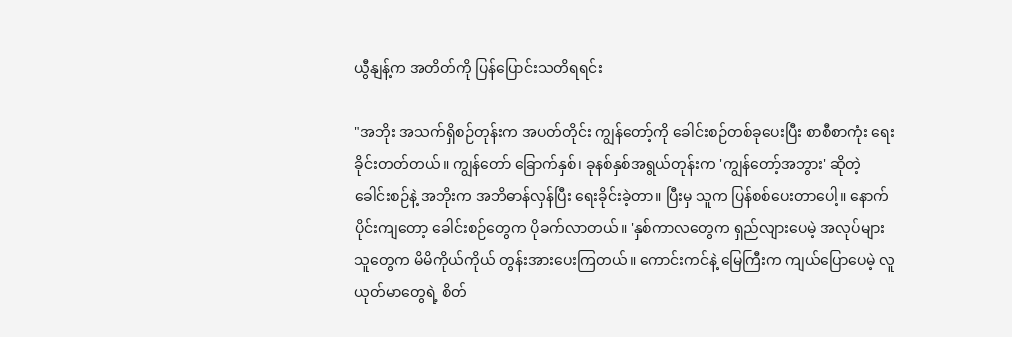ယွီနျန့်က အတိတ်ကို ပြန်ပြောင်းသတိရရင်း

"အဘိုး အသက်ရှိစဉ်တုန်းက အပတ်တိုင်း ကျွန်တော့်ကို ခေါင်းစဉ်တစ်ခုပေးပြီး စာစီစာကုံး ရေးခိုင်းတတ်တယ်။ ကျွန်တော် ခြောက်နှစ်၊ ခုနစ်နှစ်အရွယ်တုန်းက 'ကျွန်တော့်အဘွား' ဆိုတဲ့ ခေါင်းစဉ်နဲ့ အဘိုးက အဘိဓာန်လှန်ပြီး ရေးခိုင်းခဲ့တာ။ ပြီးမှ သူက ပြန်စစ်ပေးတာပေါ့။ နောက်ပိုင်းကျတော့ ခေါင်းစဉ်တွေက ပိုခက်လာတယ်။ 'နှစ်ကာလတွေက ရှည်လျားပေမဲ့ အလုပ်များသူတွေက မိမိကိုယ်ကိုယ် တွန်းအားပေးကြတယ်။ ကောင်းကင်နဲ့ မြေကြီးက ကျယ်ပြောပေမဲ့ လူယုတ်မာတွေရဲ့ စိတ်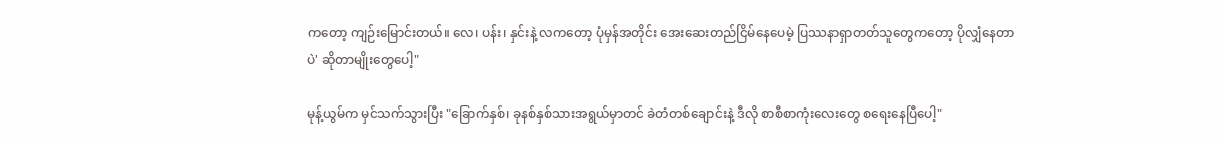ကတော့ ကျဉ်းမြောင်းတယ်။ လေ၊ ပန်း၊ နှင်းနဲ့ လကတော့ ပုံမှန်အတိုင်း အေးဆေးတည်ငြိမ်နေပေမဲ့ ပြဿနာရှာတတ်သူတွေကတော့ ပိုလျှံနေတာပဲ' ဆိုတာမျိုးတွေပေါ့"

မုန့်ယွမ်က မှင်သက်သွားပြီး "ခြောက်နှစ်၊ ခုနစ်နှစ်သားအရွယ်မှာတင် ခဲတံတစ်ချောင်းနဲ့ ဒီလို စာစီစာကုံးလေးတွေ စရေးနေပြီပေါ့"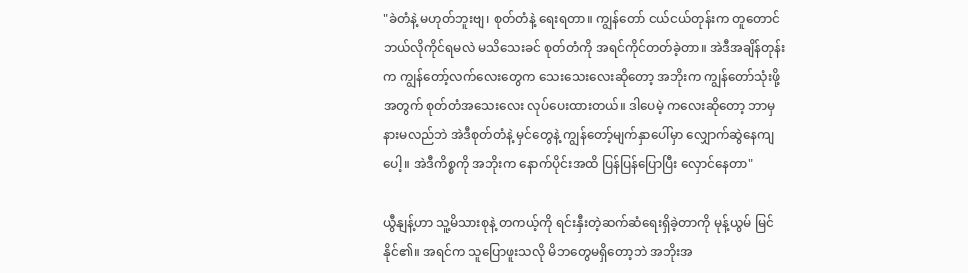"ခဲတံနဲ့ မဟုတ်ဘူးဗျ၊ စုတ်တံနဲ့ ရေးရတာ။ ကျွန်တော် ငယ်ငယ်တုန်းက တူတောင် ဘယ်လိုကိုင်ရမလဲ မသိသေးခင် စုတ်တံကို အရင်ကိုင်တတ်ခဲ့တာ။ အဲဒီအချိန်တုန်းက ကျွန်တော့်လက်လေးတွေက သေးသေးလေးဆိုတော့ အဘိုးက ကျွန်တော်သုံးဖို့အတွက် စုတ်တံအသေးလေး လုပ်ပေးထားတယ်။ ဒါပေမဲ့ ကလေးဆိုတော့ ဘာမှနားမလည်ဘဲ အဲဒီစုတ်တံနဲ့ မှင်တွေနဲ့ ကျွန်တော့်မျက်နှာပေါ်မှာ လျှောက်ဆွဲနေကျပေါ့။ အဲဒီကိစ္စကို အဘိုးက နောက်ပိုင်းအထိ ပြန်ပြန်ပြောပြီး လှောင်နေတာ"

ယွီနျန့်ဟာ သူ့မိသားစုနဲ့ တကယ့်ကို ရင်းနှီးတဲ့ဆက်ဆံရေးရှိခဲ့တာကို မုန့်ယွမ် မြင်နိုင်၏။ အရင်က သူပြောဖူးသလို မိဘတွေမရှိတော့ဘဲ အဘိုးအ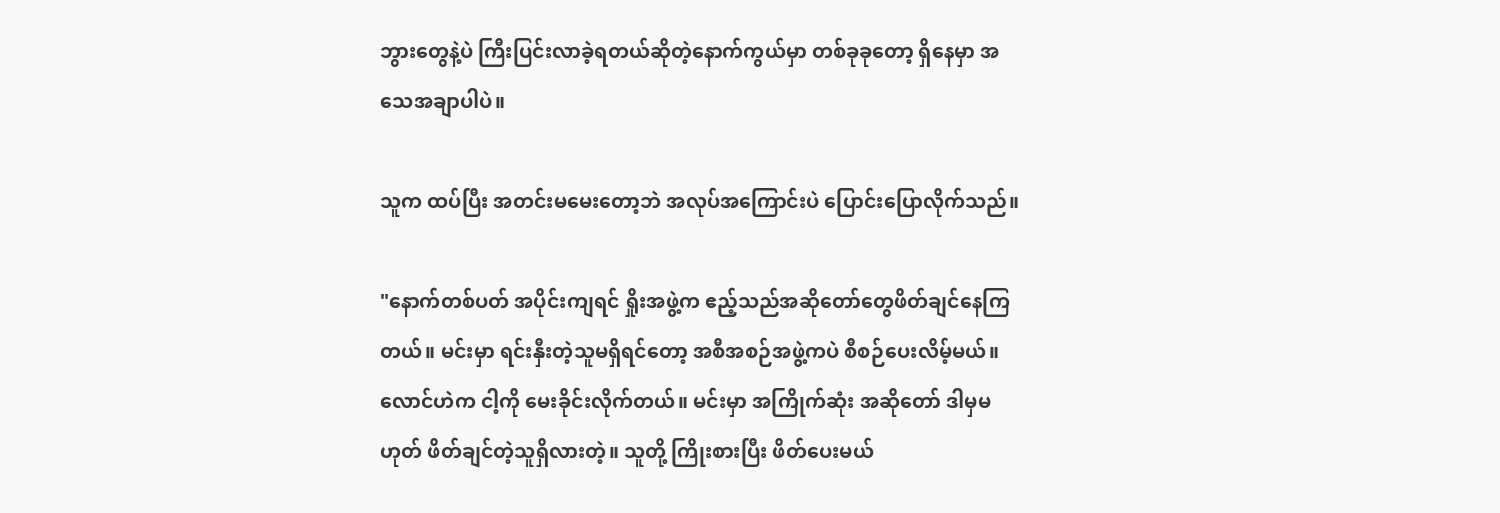ဘွားတွေနဲ့ပဲ ကြီးပြင်းလာခဲ့ရတယ်ဆိုတဲ့နောက်ကွယ်မှာ တစ်ခုခုတော့ ရှိနေမှာ အသေအချာပါပဲ။

သူက ထပ်ပြီး အတင်းမမေးတော့ဘဲ အလုပ်အကြောင်းပဲ ပြောင်းပြောလိုက်သည်။

"နောက်တစ်ပတ် အပိုင်းကျရင် ရှိုးအဖွဲ့က ဧည့်သည်အဆိုတော်တွေဖိတ်ချင်နေကြတယ်။ မင်းမှာ ရင်းနှီးတဲ့သူမရှိရင်တော့ အစီအစဉ်အဖွဲ့ကပဲ စီစဉ်ပေးလိမ့်မယ်။ လောင်ဟဲက ငါ့ကို မေးခိုင်းလိုက်တယ်။ မင်းမှာ အကြိုက်ဆုံး အဆိုတော် ဒါမှမဟုတ် ဖိတ်ချင်တဲ့သူရှိလားတဲ့။ သူတို့ ကြိုးစားပြီး ဖိတ်ပေးမယ်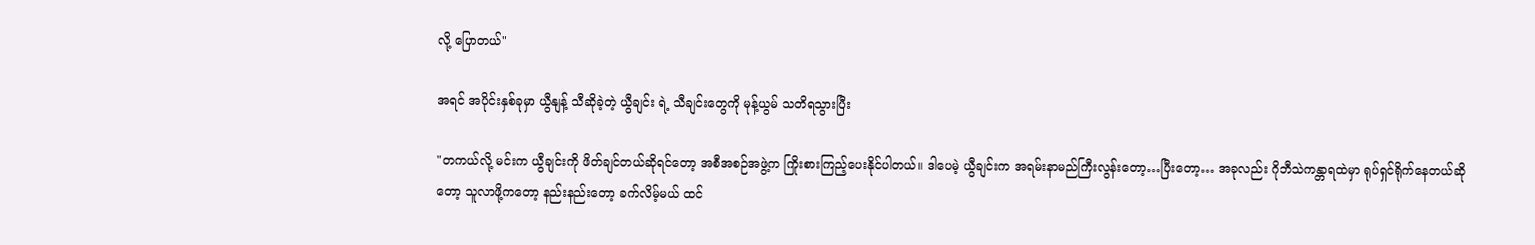လို့ ပြောတယ်"

အရင် အပိုင်းနှစ်ခုမှာ ယွီနျန့် သီဆိုခဲ့တဲ့ ယွီချင်း ရဲ့ သီချင်းတွေကို မုန့်ယွမ် သတိရသွားပြီး

"တကယ်လို့ မင်းက ယွီချင်းကို ဖိတ်ချင်တယ်ဆိုရင်တော့ အစီအစဉ်အဖွဲ့က ကြိုးစားကြည့်ပေးနိုင်ပါတယ်။ ဒါပေမဲ့ ယွီချင်းက အရမ်းနာမည်ကြီးလွန်းတော့…ပြီးတော့… အခုလည်း ဂိုဘီသဲကန္တာရထဲမှာ ရုပ်ရှင်ရိုက်နေတယ်ဆိုတော့ သူလာဖို့ကတော့ နည်းနည်းတော့ ခက်လိမ့်မယ် ထင်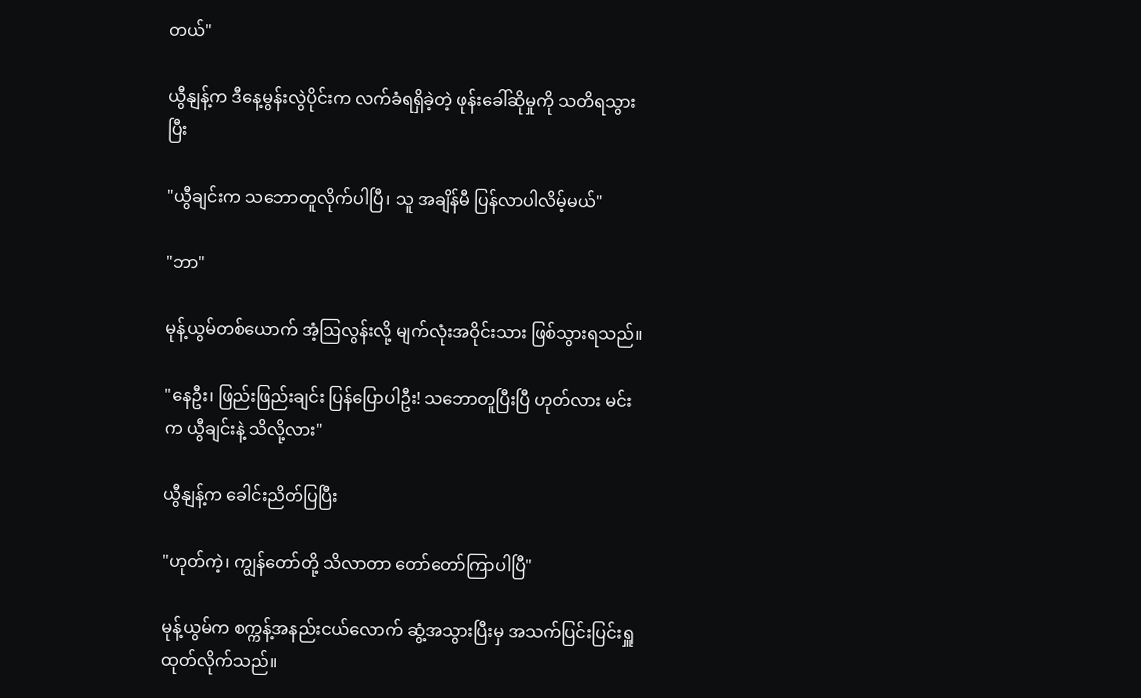တယ်"

ယွီနျန့်က ဒီနေ့မွန်းလွဲပိုင်းက လက်ခံရရှိခဲ့တဲ့ ဖုန်းခေါ်ဆိုမှုကို သတိရသွားပြီး

"ယွီချင်းက သဘောတူလိုက်ပါပြီ၊ သူ အချိန်မီ ပြန်လာပါလိမ့်မယ်"

"ဘာ"

မုန့်ယွမ်တစ်ယောက် အံ့ဩလွန်းလို့ မျက်လုံးအဝိုင်းသား ဖြစ်သွားရသည်။

"နေဦး၊ ဖြည်းဖြည်းချင်း ပြန်ပြောပါဦး! သဘောတူပြီးပြီ ဟုတ်လား မင်းက ယွီချင်းနဲ့ သိလို့လား"

ယွီနျန့်က ခေါင်းညိတ်ပြပြီး

"ဟုတ်ကဲ့၊ ကျွန်တော်တို့ သိလာတာ တော်တော်ကြာပါပြီ"

မုန့်ယွမ်က စက္ကန့်အနည်းငယ်လောက် ဆွံ့အသွားပြီးမှ အသက်ပြင်းပြင်းရှူထုတ်လိုက်သည်။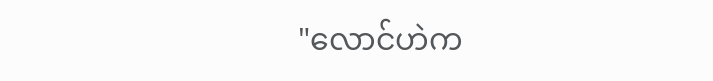"လောင်ဟဲက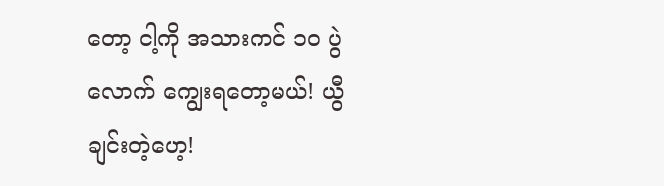တော့ ငါ့ကို အသားကင် ၁၀ ပွဲလောက် ကျွေးရတော့မယ်! ယွီချင်းတဲ့ဟေ့!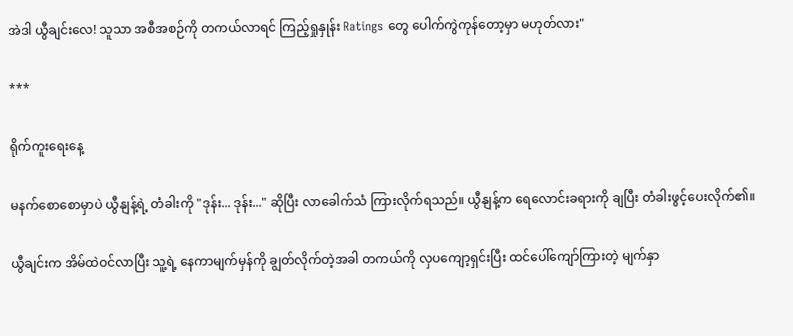အဲဒါ ယွီချင်းလေ! သူသာ အစီအစဉ်ကို တကယ်လာရင် ကြည့်ရှုနှုန်း Ratings တွေ ပေါက်ကွဲကုန်တော့မှာ မဟုတ်လား"

***

ရိုက်ကူးရေးနေ့

မနက်စောစောမှာပဲ ယွီနျန့်ရဲ့ တံခါးကို "ဒုန်း... ဒုန်း..." ဆိုပြီး လာခေါက်သံ ကြားလိုက်ရသည်။ ယွီနျန့်က ရေလောင်းခရားကို ချပြီး တံခါးဖွင့်ပေးလိုက်၏။

ယွီချင်းက အိမ်ထဲဝင်လာပြီး သူ့ရဲ့ နေကာမျက်မှန်ကို ချွတ်လိုက်တဲ့အခါ တကယ်ကို လှပကျော့ရှင်းပြီး ထင်ပေါ်ကျော်ကြားတဲ့ မျက်နှာ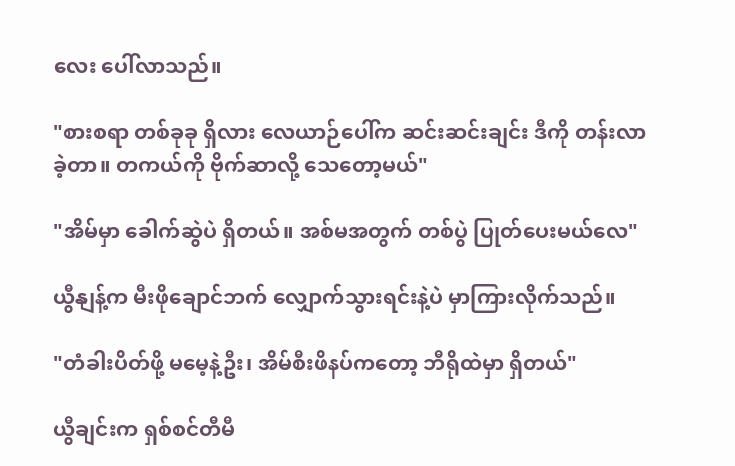လေး ပေါ်လာသည်။

"စားစရာ တစ်ခုခု ရှိလား လေယာဉ်ပေါ်က ဆင်းဆင်းချင်း ဒီကို တန်းလာခဲ့တာ။ တကယ်ကို ဗိုက်ဆာလို့ သေတော့မယ်"

"အိမ်မှာ ခေါက်ဆွဲပဲ ရှိတယ်။ အစ်မအတွက် တစ်ပွဲ ပြုတ်ပေးမယ်လေ"

ယွီနျန့်က မီးဖိုချောင်ဘက် လျှောက်သွားရင်းနဲ့ပဲ မှာကြားလိုက်သည်။

"တံခါးပိတ်ဖို့ မမေ့နဲ့ဦး၊ အိမ်စီးဖိနပ်ကတော့ ဘီရိုထဲမှာ ရှိတယ်"

ယွီချင်းက ရှစ်စင်တီမီ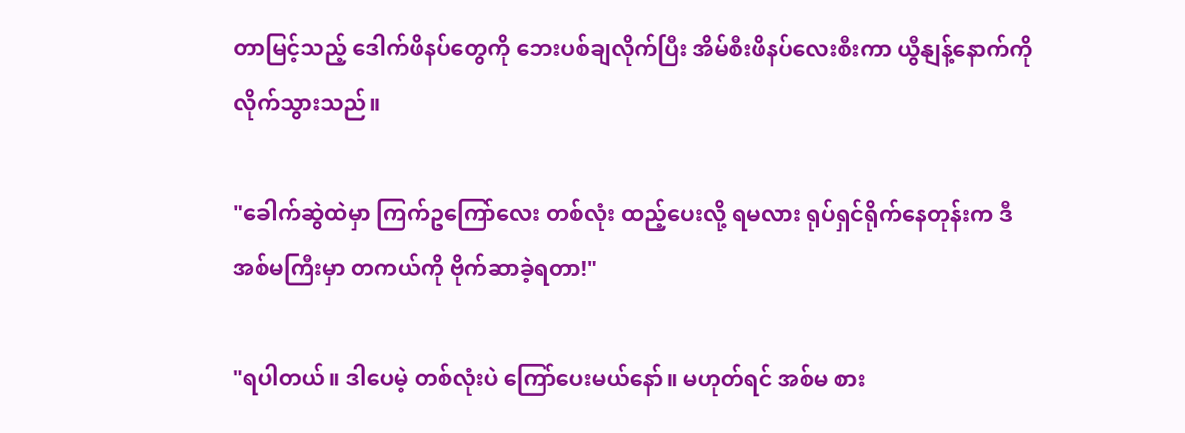တာမြင့်သည့် ဒေါက်ဖိနပ်တွေကို ဘေးပစ်ချလိုက်ပြီး အိမ်စီးဖိနပ်လေးစီးကာ ယွီနျန့်နောက်ကို လိုက်သွားသည်။

"ခေါက်ဆွဲထဲမှာ ကြက်ဥကြော်လေး တစ်လုံး ထည့်ပေးလို့ ရမလား ရုပ်ရှင်ရိုက်နေတုန်းက ဒီအစ်မကြီးမှာ တကယ်ကို ဗိုက်ဆာခဲ့ရတာ!"

"ရပါတယ်။ ဒါပေမဲ့ တစ်လုံးပဲ ကြော်ပေးမယ်နော်။ မဟုတ်ရင် အစ်မ စား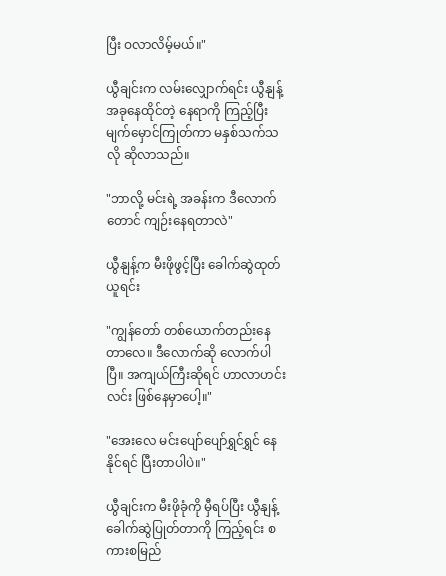ပြီး ဝလာလိမ့်မယ်။"

ယွီချင်းက လမ်းလျှောက်ရင်း ယွီနျန့် အခုနေထိုင်တဲ့ နေရာကို ကြည့်ပြီး မျက်မှောင်ကြုတ်ကာ မနှစ်သက်သလို ဆိုလာသည်။

"ဘာလို့ မင်းရဲ့ အခန်းက ဒီလောက်တောင် ကျဉ်းနေရတာလဲ"

ယွီနျန့်က မီးဖိုဖွင့်ပြီး ခေါက်ဆွဲထုတ်ယူရင်း

"ကျွန်တော် တစ်ယောက်တည်းနေတာလေ။ ဒီလောက်ဆို လောက်ပါပြီ။ အကျယ်ကြီးဆိုရင် ဟာလာဟင်းလင်း ဖြစ်နေမှာပေါ့။"

"အေးလေ မင်းပျော်ပျော်ရွှင်ရွှင် နေနိုင်ရင် ပြီးတာပါပဲ။"

ယွီချင်းက မီးဖိုခုံကို မှီရပ်ပြီး ယွီနျန့် ခေါက်ဆွဲပြုတ်တာကို ကြည့်ရင်း စကားစမြည်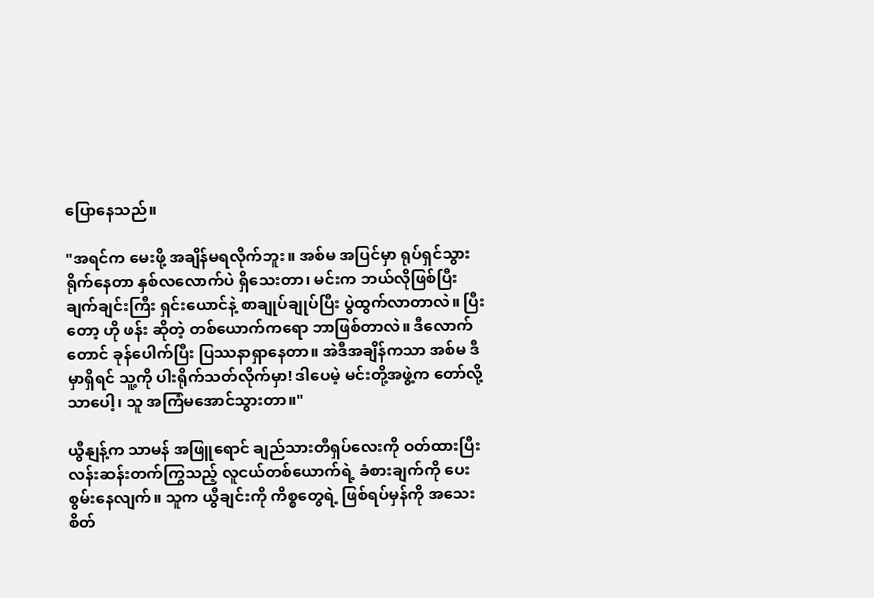ပြောနေသည်။

"အရင်က မေးဖို့ အချိန်မရလိုက်ဘူး။ အစ်မ အပြင်မှာ ရုပ်ရှင်သွားရိုက်နေတာ နှစ်လလောက်ပဲ ရှိသေးတာ၊ မင်းက ဘယ်လိုဖြစ်ပြီး ချက်ချင်းကြီး ရှင်းယောင်နဲ့ စာချုပ်ချုပ်ပြီး ပွဲထွက်လာတာလဲ။ ပြီးတော့ ဟို ဖန်း ဆိုတဲ့ တစ်ယောက်ကရော ဘာဖြစ်တာလဲ။ ဒီလောက်တောင် ခုန်ပေါက်ပြီး ပြဿနာရှာနေတာ။ အဲဒီအချိန်ကသာ အစ်မ ဒီမှာရှိရင် သူ့ကို ပါးရိုက်သတ်လိုက်မှာ! ဒါပေမဲ့ မင်းတို့အဖွဲ့က တော်လို့သာပေါ့၊ သူ အကြံမအောင်သွားတာ။"

ယွီနျန့်က သာမန် အဖြူရောင် ချည်သားတီရှပ်လေးကို ဝတ်ထားပြီး လန်းဆန်းတက်ကြွသည့် လူငယ်တစ်ယောက်ရဲ့ ခံစားချက်ကို ပေးစွမ်းနေလျက်။ သူက ယွီချင်းကို ကိစ္စတွေရဲ့ ဖြစ်ရပ်မှန်ကို အသေးစိတ်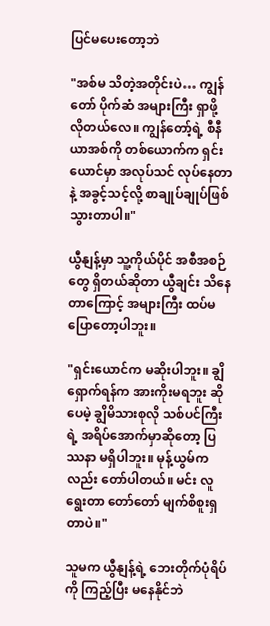ပြင်မပေးတော့ဘဲ

"အစ်မ သိတဲ့အတိုင်းပဲ… ကျွန်တော် ပိုက်ဆံ အများကြီး ရှာဖို့ လိုတယ်လေ။ ကျွန်တော့်ရဲ့ စီနီယာအစ်ကို တစ်ယောက်က ရှင်းယောင်မှာ အလုပ်သင် လုပ်နေတာနဲ့ အခွင့်သင့်လို့ စာချုပ်ချုပ်ဖြစ်သွားတာပါ။"

ယွီနျန့်မှာ သူ့ကိုယ်ပိုင် အစီအစဉ်တွေ ရှိတယ်ဆိုတာ ယွီချင်း သိနေတာကြောင့် အများကြီး ထပ်မပြောတော့ပါဘူး။

"ရှင်းယောင်က မဆိုးပါဘူး။ ချွိရှောက်ရန်က အားကိုးမရဘူး ဆိုပေမဲ့ ချွိမိသားစုလို သစ်ပင်ကြီးရဲ့ အရိပ်အောက်မှာဆိုတော့ ပြဿနာ မရှိပါဘူး။ မုန့်ယွမ်ကလည်း တော်ပါတယ်။ မင်း လူရွေးတာ တော်တော် မျက်စိစူးရှတာပဲ။"

သူမက ယွီနျန့်ရဲ့ ဘေးတိုက်ပုံရိပ်ကို ကြည့်ပြီး မနေနိုင်ဘဲ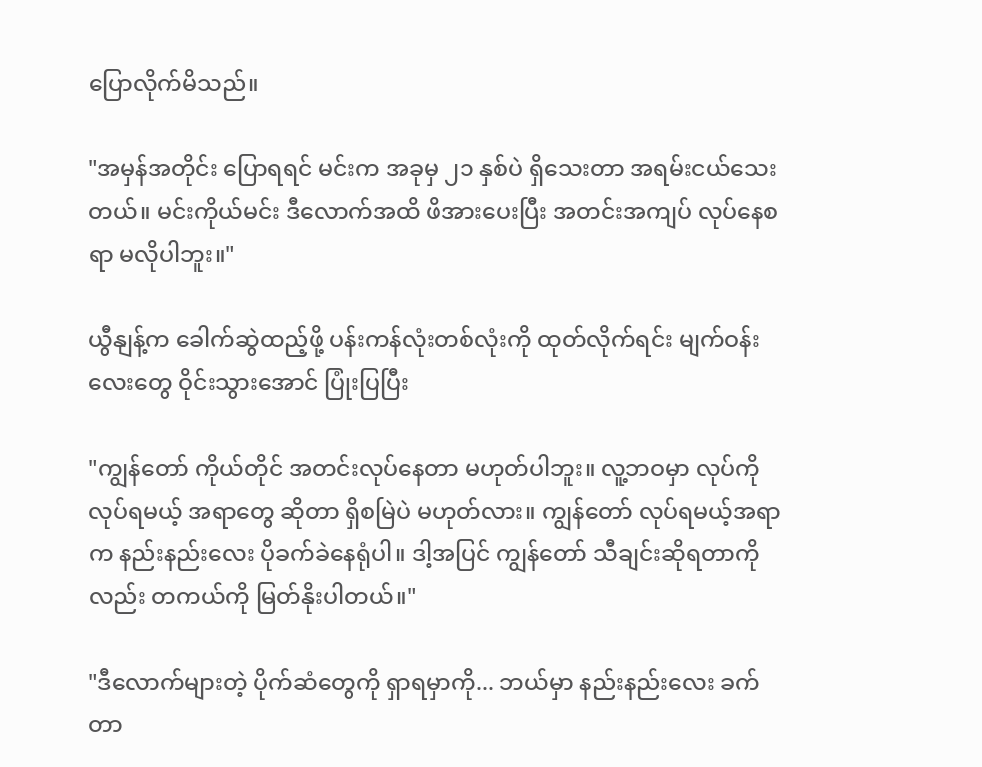ပြောလိုက်မိသည်။

"အမှန်အတိုင်း ပြောရရင် မင်းက အခုမှ ၂၁ နှစ်ပဲ ရှိသေးတာ အရမ်းငယ်သေးတယ်။ မင်းကိုယ်မင်း ဒီလောက်အထိ ဖိအားပေးပြီး အတင်းအကျပ် လုပ်နေစရာ မလိုပါဘူး။"

ယွီနျန့်က ခေါက်ဆွဲထည့်ဖို့ ပန်းကန်လုံးတစ်လုံးကို ထုတ်လိုက်ရင်း မျက်ဝန်းလေးတွေ ဝိုင်းသွားအောင် ပြုံးပြပြီး

"ကျွန်တော် ကိုယ်တိုင် အတင်းလုပ်နေတာ မဟုတ်ပါဘူး။ လူ့ဘဝမှာ လုပ်ကိုလုပ်ရမယ့် အရာတွေ ဆိုတာ ရှိစမြဲပဲ မဟုတ်လား။ ကျွန်တော် လုပ်ရမယ့်အရာက နည်းနည်းလေး ပိုခက်ခဲနေရုံပါ။ ဒါ့အပြင် ကျွန်တော် သီချင်းဆိုရတာကိုလည်း တကယ်ကို မြတ်နိုးပါတယ်။"

"ဒီလောက်များတဲ့ ပိုက်ဆံတွေကို ရှာရမှာကို... ဘယ်မှာ နည်းနည်းလေး ခက်တာ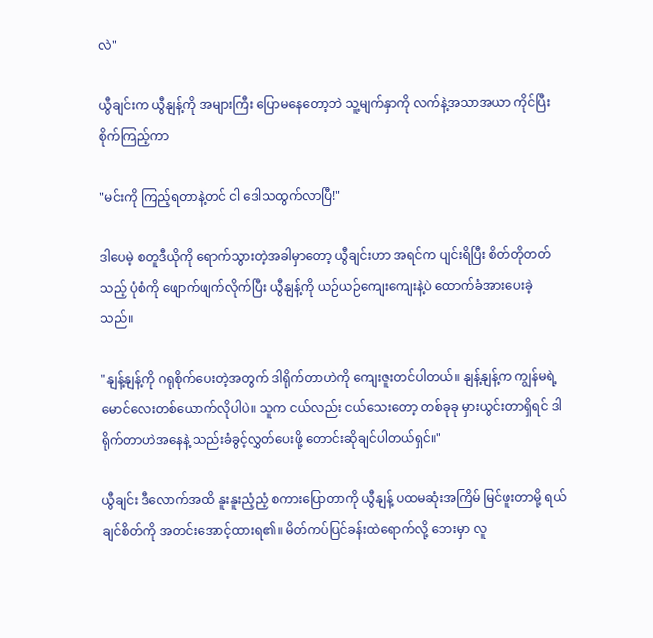လဲ"

ယွီချင်းက ယွီနျန့်ကို အများကြီး ပြောမနေတော့ဘဲ သူ့မျက်နှာကို လက်နဲ့အသာအယာ ကိုင်ပြီး စိုက်ကြည့်ကာ

"မင်းကို ကြည့်ရတာနဲ့တင် ငါ ဒေါသထွက်လာပြီ!"

ဒါပေမဲ့ စတူဒီယိုကို ရောက်သွားတဲ့အခါမှာတော့ ယွီချင်းဟာ အရင်က ပျင်းရိပြီး စိတ်တိုတတ်သည့် ပုံစံကို ဖျောက်ဖျက်လိုက်ပြီး ယွီနျန့်ကို ယဉ်ယဉ်ကျေးကျေးနဲ့ပဲ ထောက်ခံအားပေးခဲ့သည်။

"နျန့်နျန့်ကို ဂရုစိုက်ပေးတဲ့အတွက် ဒါရိုက်တာဟဲကို ကျေးဇူးတင်ပါတယ်။ နျန့်နျန့်က ကျွန်မရဲ့ မောင်လေးတစ်ယောက်လိုပါပဲ။ သူက ငယ်လည်း ငယ်သေးတော့ တစ်ခုခု မှားယွင်းတာရှိရင် ဒါရိုက်တာဟဲအနေနဲ့ သည်းခံခွင့်လွှတ်ပေးဖို့ တောင်းဆိုချင်ပါတယ်ရှင်။"

ယွီချင်း ဒီလောက်အထိ နူးနူးညံ့ညံ့ စကားပြောတာကို ယွီနျန့် ပထမဆုံးအကြိမ် မြင်ဖူးတာမို့ ရယ်ချင်စိတ်ကို အတင်းအောင့်ထားရ၏။ မိတ်ကပ်ပြင်ခန်းထဲရောက်လို့ ဘေးမှာ လူ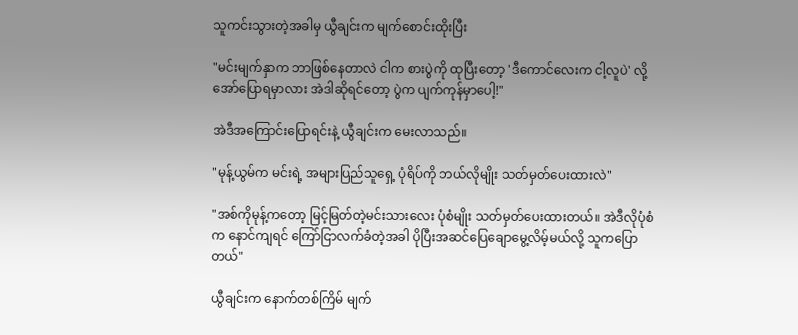သူကင်းသွားတဲ့အခါမှ ယွီချင်းက မျက်စောင်းထိုးပြီး

"မင်းမျက်နှာက ဘာဖြစ်နေတာလဲ ငါက စားပွဲကို ထုပြီးတော့ 'ဒီကောင်လေးက ငါ့လူပဲ' လို့ အော်ပြောရမှာလား အဲဒါဆိုရင်တော့ ပွဲက ပျက်ကုန်မှာပေါ့!"

အဲဒီအကြောင်းပြောရင်းနဲ့ ယွီချင်းက မေးလာသည်။

"မုန့်ယွမ်က မင်းရဲ့ အများပြည်သူရှေ့ ပုံရိပ်ကို ဘယ်လိုမျိုး သတ်မှတ်ပေးထားလဲ"

"အစ်ကိုမုန့်ကတော့ မြင့်မြတ်တဲ့မင်းသားလေး ပုံစံမျိုး သတ်မှတ်ပေးထားတယ်။ အဲဒီလိုပုံစံက နောင်ကျရင် ကြော်ငြာလက်ခံတဲ့အခါ ပိုပြီးအဆင်ပြေချောမွေ့လိမ့်မယ်လို့ သူကပြောတယ်"

ယွီချင်းက နောက်တစ်ကြိမ် မျက်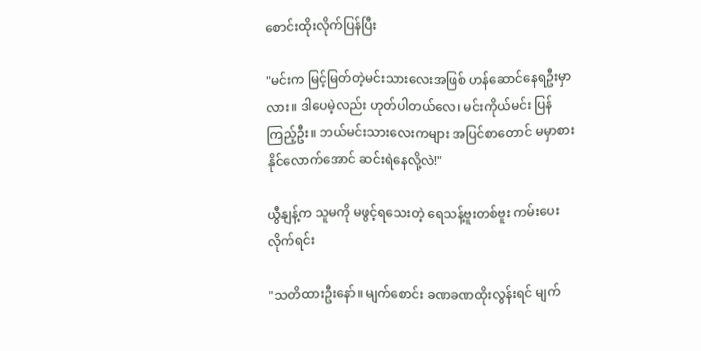စောင်းထိုးလိုက်ပြန်ပြီး

"မင်းက မြင့်မြတ်တဲ့မင်းသားလေးအဖြစ် ဟန်ဆောင်နေရဦးမှာလား။ ဒါပေမဲ့လည်း ဟုတ်ပါတယ်လေ၊ မင်းကိုယ်မင်း ပြန်ကြည့်ဦး။ ဘယ်မင်းသားလေးကများ အပြင်စာတောင် မမှာစားနိုင်လောက်အောင် ဆင်းရဲနေလို့လဲ!"

ယွီနျန့်က သူမကို မဖွင့်ရသေးတဲ့ ရေသန့်ဗူးတစ်ဗူး ကမ်းပေးလိုက်ရင်း

"သတိထားဦးနော်။ မျက်စောင်း ခဏခဏထိုးလွန်းရင် မျက်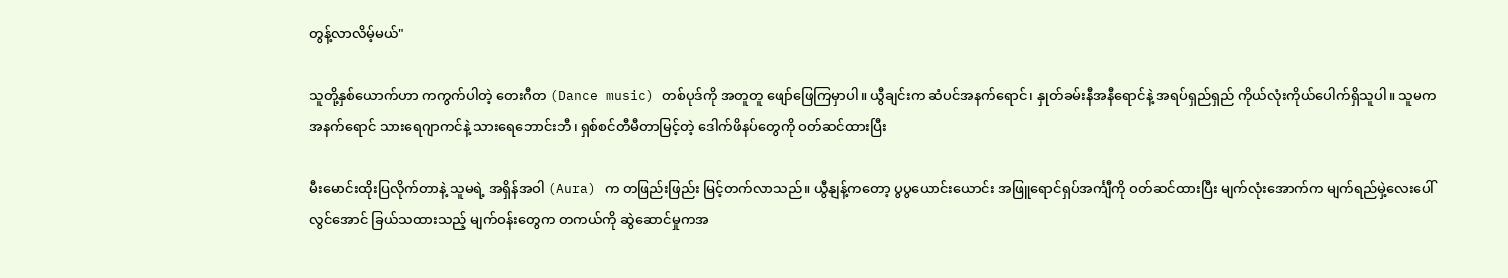တွန့်လာလိမ့်မယ်"

သူတို့နှစ်ယောက်ဟာ ကကွက်ပါတဲ့ တေးဂီတ (Dance music) တစ်ပုဒ်ကို အတူတူ ဖျော်ဖြေကြမှာပါ။ ယွီချင်းက ဆံပင်အနက်ရောင်၊ နှုတ်ခမ်းနီအနီရောင်နဲ့ အရပ်ရှည်ရှည် ကိုယ်လုံးကိုယ်ပေါက်ရှိသူပါ။ သူမက အနက်ရောင် သားရေဂျာကင်နဲ့ သားရေဘောင်းဘီ၊ ရှစ်စင်တီမီတာမြင့်တဲ့ ဒေါက်ဖိနပ်တွေကို ဝတ်ဆင်ထားပြီး

မီးမောင်းထိုးပြလိုက်တာနဲ့ သူမရဲ့ အရှိန်အဝါ (Aura) က တဖြည်းဖြည်း မြင့်တက်လာသည်။ ယွီနျန့်ကတော့ ပွပွယောင်းယောင်း အဖြူရောင်ရှပ်အင်္ကျီကို ဝတ်ဆင်ထားပြီး မျက်လုံးအောက်က မျက်ရည်မှဲ့လေးပေါ်လွင်အောင် ခြယ်သထားသည့် မျက်ဝန်းတွေက တကယ်ကို ဆွဲဆောင်မှုကအ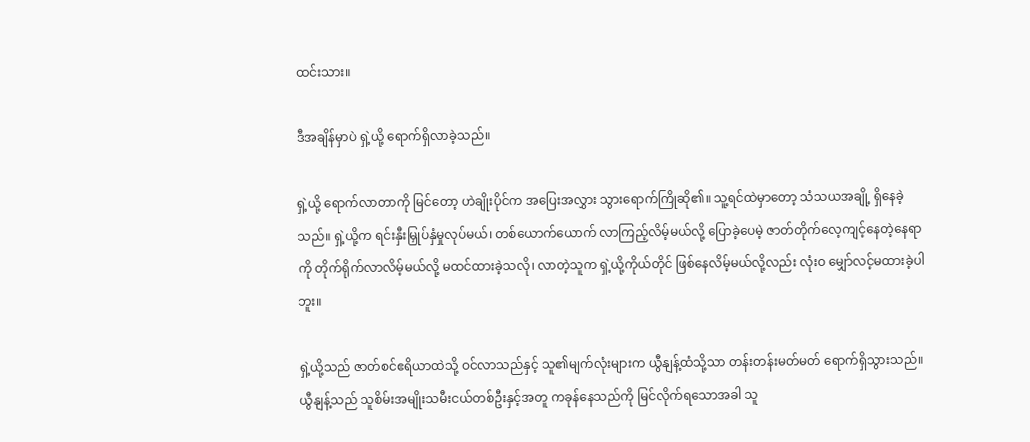ထင်းသား။

ဒီအချိန်မှာပဲ ရှဲ့ယို့ ရောက်ရှိလာခဲ့သည်။

ရှဲ့ယို့ ရောက်လာတာကို မြင်တော့ ဟဲချိုးပိုင်က အပြေးအလွှား သွားရောက်ကြိုဆို၏။ သူ့ရင်ထဲမှာတော့ သံသယအချို့ ရှိနေခဲ့သည်။ ရှဲ့ယို့က ရင်းနှီးမြှုပ်နှံမှုလုပ်မယ်၊ တစ်ယောက်ယောက် လာကြည့်လိမ့်မယ်လို့ ပြောခဲ့ပေမဲ့ ဇာတ်တိုက်လေ့ကျင့်နေတဲ့နေရာကို တိုက်ရိုက်လာလိမ့်မယ်လို့ မထင်ထားခဲ့သလို၊ လာတဲ့သူက ရှဲ့ယို့ကိုယ်တိုင် ဖြစ်နေလိမ့်မယ်လို့လည်း လုံးဝ မျှော်လင့်မထားခဲ့ပါဘူး။

ရှဲ့ယို့သည် ဇာတ်စင်ဧရိယာထဲသို့ ဝင်လာသည်နှင့် သူ၏မျက်လုံးများက ယွီနျန့်ထံသို့သာ တန်းတန်းမတ်မတ် ရောက်ရှိသွားသည်။ ယွီနျန့်သည် သူစိမ်းအမျိုးသမီးငယ်တစ်ဦးနှင့်အတူ ကခုန်နေသည်ကို မြင်လိုက်ရသောအခါ သူ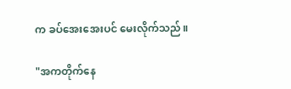က ခပ်အေးအေးပင် မေးလိုက်သည်။

"အကတိုက်နေ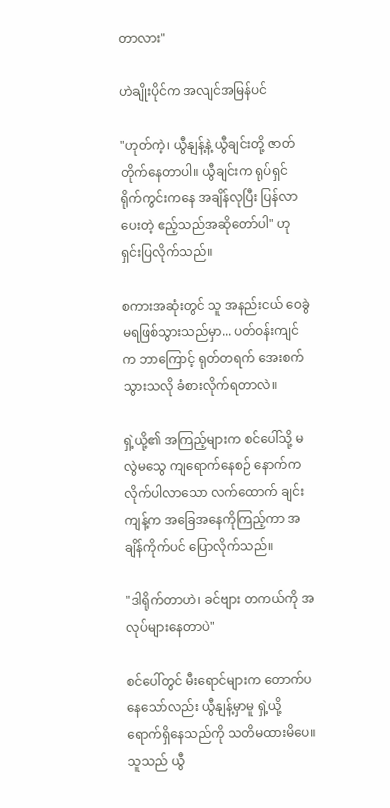တာလား"

ဟဲချိုးပိုင်က အလျင်အမြန်ပင်

"ဟုတ်ကဲ့၊ ယွီနျန့်နဲ့ ယွီချင်းတို့ ဇာတ်တိုက်နေတာပါ။ ယွီချင်းက ရုပ်ရှင်ရိုက်ကွင်းကနေ အချိန်လုပြီး ပြန်လာပေးတဲ့ ဧည့်သည်အဆိုတော်ပါ" ဟု ရှင်းပြလိုက်သည်။

စကားအဆုံးတွင် သူ အနည်းငယ် ဝေခွဲမရဖြစ်သွားသည်မှာ... ပတ်ဝန်းကျင်က ဘာကြောင့် ရုတ်တရက် အေးစက်သွားသလို ခံစားလိုက်ရတာလဲ။

ရှဲ့ယို့၏ အကြည့်များက စင်ပေါ်သို့ မလွဲမသွေ ကျရောက်နေစဉ် နောက်ကလိုက်ပါလာသော လက်ထောက် ချင်းကျန့်က အခြေအနေကိုကြည့်ကာ အချိန်ကိုက်ပင် ပြောလိုက်သည်။

"ဒါရိုက်တာဟဲ၊ ခင်ဗျား တကယ်ကို အလုပ်များနေတာပဲ"

စင်ပေါ်တွင် မီးရောင်များက တောက်ပနေသော်လည်း ယွီနျန့်မှာမူ ရှဲ့ယို့ ရောက်ရှိနေသည်ကို သတိမထားမိပေ။ သူသည် ယွီ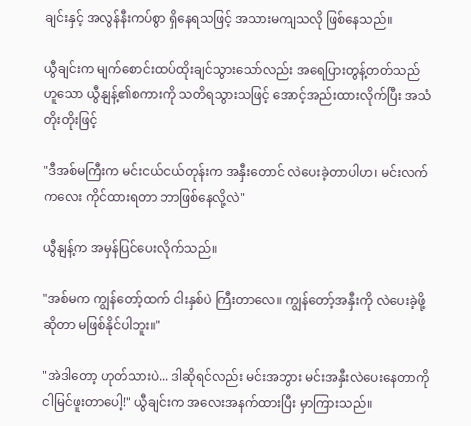ချင်းနှင့် အလွန်နီးကပ်စွာ ရှိနေရသဖြင့် အသားမကျသလို ဖြစ်နေသည်။

ယွီချင်းက မျက်စောင်းထပ်ထိုးချင်သွားသော်လည်း အရေပြားတွန့်တတ်သည်ဟူသော ယွီနျန့်၏စကားကို သတိရသွားသဖြင့် အောင့်အည်းထားလိုက်ပြီး အသံတိုးတိုးဖြင့်

"ဒီအစ်မကြီးက မင်းငယ်ငယ်တုန်းက အနှီးတောင် လဲပေးခဲ့တာပါဟ၊ မင်းလက်ကလေး ကိုင်ထားရတာ ဘာဖြစ်နေလို့လဲ"

ယွီနျန့်က အမှန်ပြင်ပေးလိုက်သည်။

"အစ်မက ကျွန်တော့်ထက် ငါးနှစ်ပဲ ကြီးတာလေ။ ကျွန်တော့်အနှီးကို လဲပေးခဲ့ဖို့ဆိုတာ မဖြစ်နိုင်ပါဘူး။"

"အဲဒါတော့ ဟုတ်သားပဲ... ဒါဆိုရင်လည်း မင်းအဘွား မင်းအနှီးလဲပေးနေတာကို ငါမြင်ဖူးတာပေါ့!" ယွီချင်းက အလေးအနက်ထားပြီး မှာကြားသည်။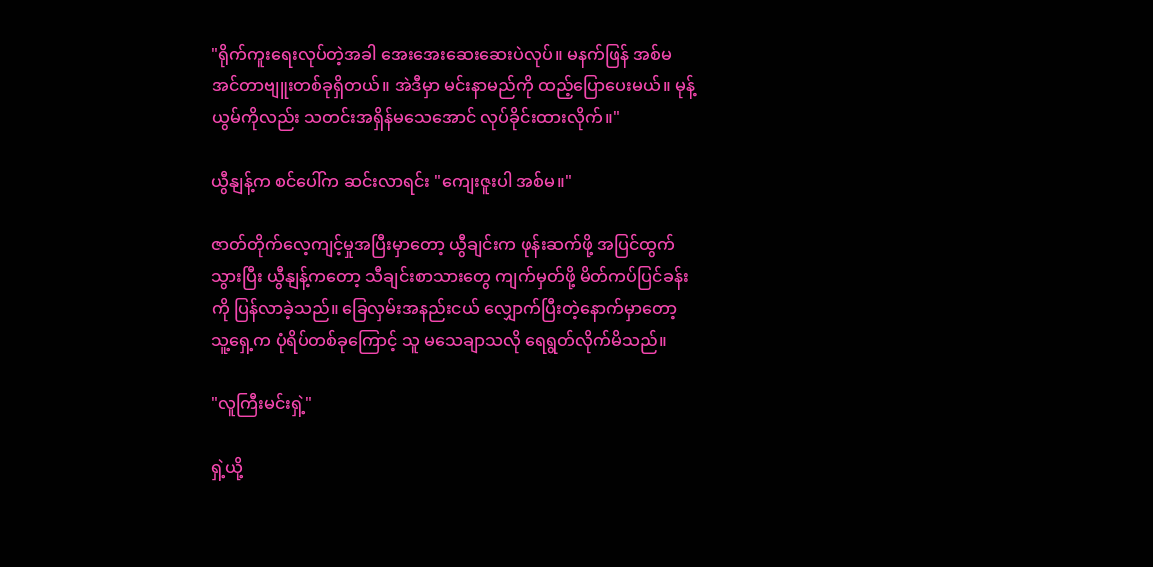"ရိုက်ကူးရေးလုပ်တဲ့အခါ အေးအေးဆေးဆေးပဲလုပ်။ မနက်ဖြန် အစ်မ အင်တာဗျူးတစ်ခုရှိတယ်။ အဲဒီမှာ မင်းနာမည်ကို ထည့်ပြောပေးမယ်။ မုန့်ယွမ်ကိုလည်း သတင်းအရှိန်မသေအောင် လုပ်ခိုင်းထားလိုက်။"

ယွီနျန့်က စင်ပေါ်က ဆင်းလာရင်း "ကျေးဇူးပါ အစ်မ။"

ဇာတ်တိုက်လေ့ကျင့်မှုအပြီးမှာတော့ ယွီချင်းက ဖုန်းဆက်ဖို့ အပြင်ထွက်သွားပြီး ယွီနျန့်ကတော့ သီချင်းစာသားတွေ ကျက်မှတ်ဖို့ မိတ်ကပ်ပြင်ခန်းကို ပြန်လာခဲ့သည်။ ခြေလှမ်းအနည်းငယ် လျှောက်ပြီးတဲ့နောက်မှာတော့ သူ့ရှေ့က ပုံရိပ်တစ်ခုကြောင့် သူ မသေချာသလို ရေရွတ်လိုက်မိသည်။

"လူကြီးမင်းရှဲ့"

ရှဲ့ယို့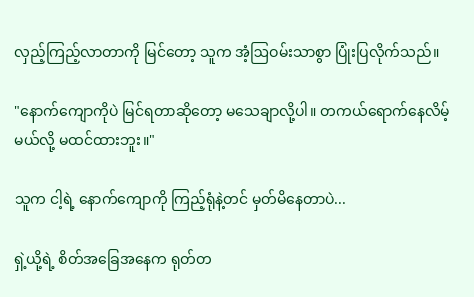လှည့်ကြည့်လာတာကို မြင်တော့ သူက အံ့ဩဝမ်းသာစွာ ပြုံးပြလိုက်သည်။

"နောက်ကျောကိုပဲ မြင်ရတာဆိုတော့ မသေချာလို့ပါ။ တကယ်ရောက်နေလိမ့်မယ်လို့ မထင်ထားဘူး။"

သူက ငါ့ရဲ့ နောက်ကျောကို ကြည့်ရုံနဲ့တင် မှတ်မိနေတာပဲ...

ရှဲ့ယို့ရဲ့ စိတ်အခြေအနေက ရုတ်တ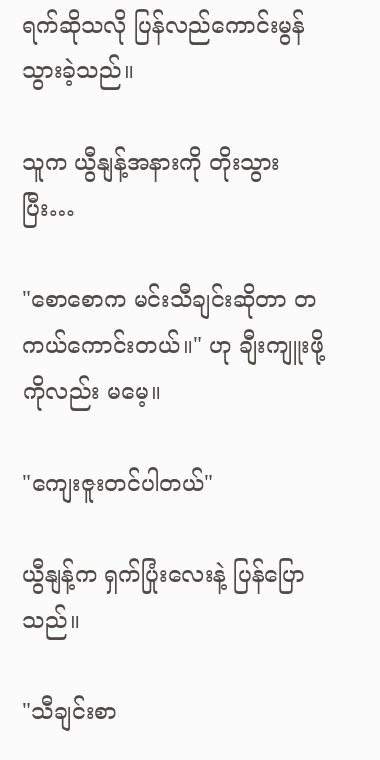ရက်ဆိုသလို ပြန်လည်ကောင်းမွန်သွားခဲ့သည်။

သူက ယွီနျန့်အနားကို တိုးသွားပြီး…

"စောစောက မင်းသီချင်းဆိုတာ တကယ်ကောင်းတယ်။" ဟု ချီးကျူးဖို့ကိုလည်း မမေ့။

"ကျေးဇူးတင်ပါတယ်"

ယွီနျန့်က ရှက်ပြုံးလေးနဲ့ ပြန်ပြောသည်။

"သီချင်းစာ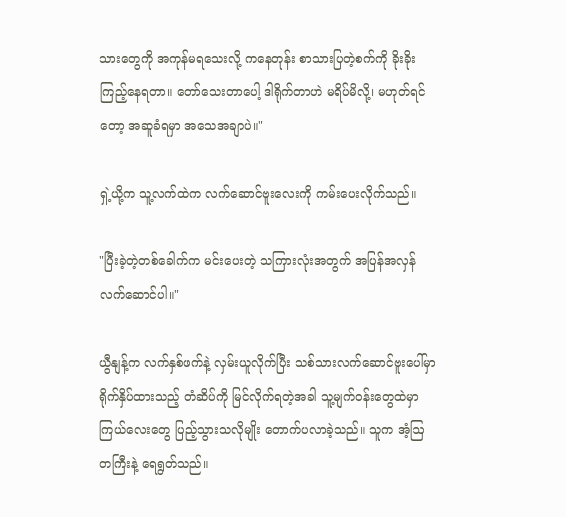သားတွေကို အကုန်မရသေးလို့ ကနေတုန်း စာသားပြတဲ့စက်ကို ခိုးခိုးကြည့်နေရတာ။ တော်သေးတာပေါ့ ဒါရိုက်တာဟဲ မရိပ်မိလို့၊ မဟုတ်ရင်တော့ အဆူခံရမှာ အသေအချာပဲ။"

ရှဲ့ယို့က သူ့လက်ထဲက လက်ဆောင်ဗူးလေးကို ကမ်းပေးလိုက်သည်။

"ပြီးခဲ့တဲ့တစ်ခေါက်က မင်းပေးတဲ့ သကြားလုံးအတွက် အပြန်အလှန်လက်ဆောင်ပါ။"

ယွီနျန့်က လက်နှစ်ဖက်နဲ့ လှမ်းယူလိုက်ပြီး သစ်သားလက်ဆောင်ဗူးပေါ်မှာ ရိုက်နှိပ်ထားသည့် တံဆိပ်ကို မြင်လိုက်ရတဲ့အခါ သူ့မျက်ဝန်းတွေထဲမှာ ကြယ်လေးတွေ ပြည့်သွားသလိုမျိုး တောက်ပလာခဲ့သည်။ သူက အံ့ဩတကြီးနဲ့ ရေရွတ်သည်။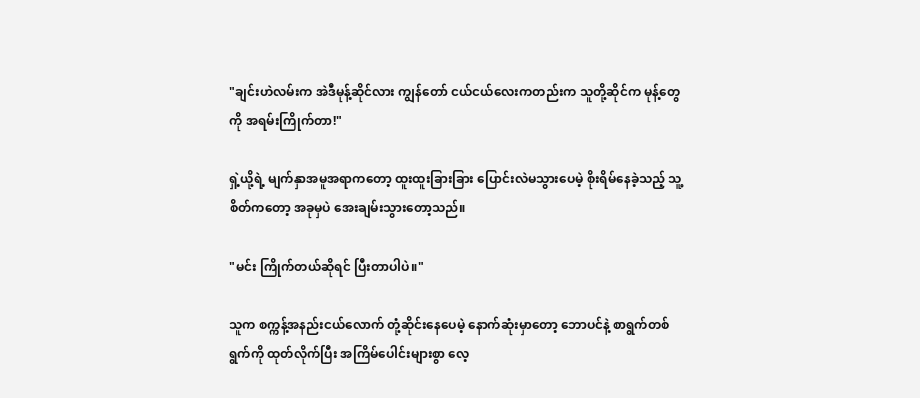"ချင်းဟဲလမ်းက အဲဒီမုန့်ဆိုင်လား ကျွန်တော် ငယ်ငယ်လေးကတည်းက သူတို့ဆိုင်က မုန့်တွေကို အရမ်းကြိုက်တာ!"

ရှဲ့ယို့ရဲ့ မျက်နှာအမူအရာကတော့ ထူးထူးခြားခြား ပြောင်းလဲမသွားပေမဲ့ စိုးရိမ်နေခဲ့သည့် သူ့စိတ်ကတော့ အခုမှပဲ အေးချမ်းသွားတော့သည်။

"မင်း ကြိုက်တယ်ဆိုရင် ပြီးတာပါပဲ။"

သူက စက္ကန့်အနည်းငယ်လောက် တုံ့ဆိုင်းနေပေမဲ့ နောက်ဆုံးမှာတော့ ဘောပင်နဲ့ စာရွက်တစ်ရွက်ကို ထုတ်လိုက်ပြီး အကြိမ်ပေါင်းများစွာ လေ့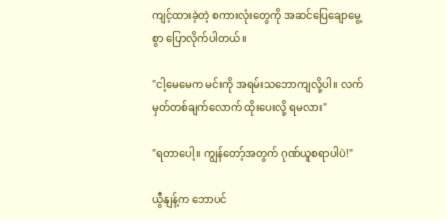ကျင့်ထားခဲ့တဲ့ စကားလုံးတွေကို အဆင်ပြေချောမွေ့စွာ ပြောလိုက်ပါတယ်။

"ငါ့မေမေက မင်းကို အရမ်းသဘောကျလို့ပါ။ လက်မှတ်တစ်ချက်လောက် ထိုးပေးလို့ ရမလား"

"ရတာပေါ့။ ကျွန်တော့်အတွက် ဂုဏ်ယူစရာပါပဲ!"

ယွီနျန့်က ဘောပင်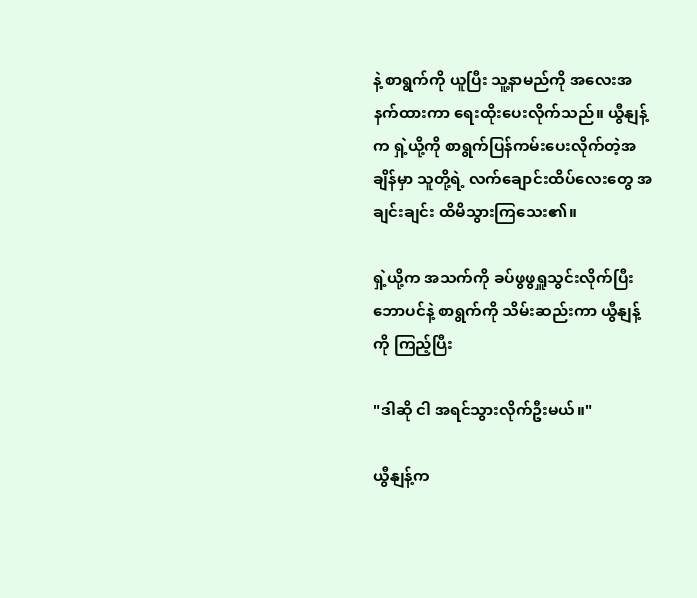နဲ့ စာရွက်ကို ယူပြီး သူ့နာမည်ကို အလေးအနက်ထားကာ ရေးထိုးပေးလိုက်သည်။ ယွီနျန့်က ရှဲ့ယို့ကို စာရွက်ပြန်ကမ်းပေးလိုက်တဲ့အချိန်မှာ သူတို့ရဲ့ လက်ချောင်းထိပ်လေးတွေ အချင်းချင်း ထိမိသွားကြသေး၏။

ရှဲ့ယို့က အသက်ကို ခပ်ဖွဖွရှူသွင်းလိုက်ပြီး ဘောပင်နဲ့ စာရွက်ကို သိမ်းဆည်းကာ ယွီနျန့်ကို ကြည့်ပြီး

"ဒါဆို ငါ အရင်သွားလိုက်ဦးမယ်။"

ယွီနျန့်က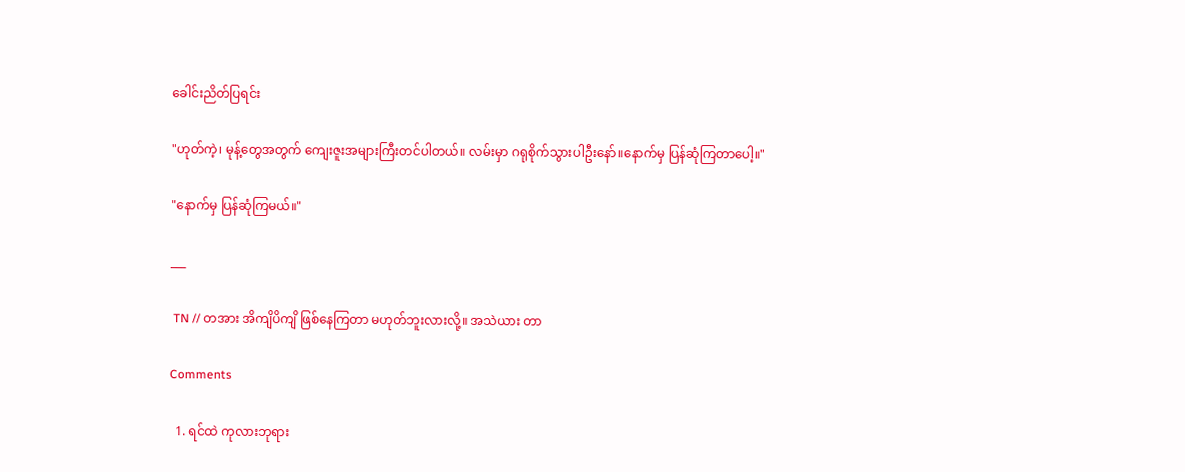ခေါင်းညိတ်ပြရင်း

"ဟုတ်ကဲ့၊ မုန့်တွေအတွက် ကျေးဇူးအများကြီးတင်ပါတယ်။ လမ်းမှာ ဂရုစိုက်သွားပါဦးနော်။နောက်မှ ပြန်ဆုံကြတာပေါ့။"

"နောက်မှ ပြန်ဆုံကြမယ်။"

___

 TN // တအား အိကျိပိကျိ ဖြစ်နေကြတာ မဟုတ်ဘူးလားလို့။ အသဲယား တာ

Comments

  1. ရင်ထဲ ကုလားဘုရား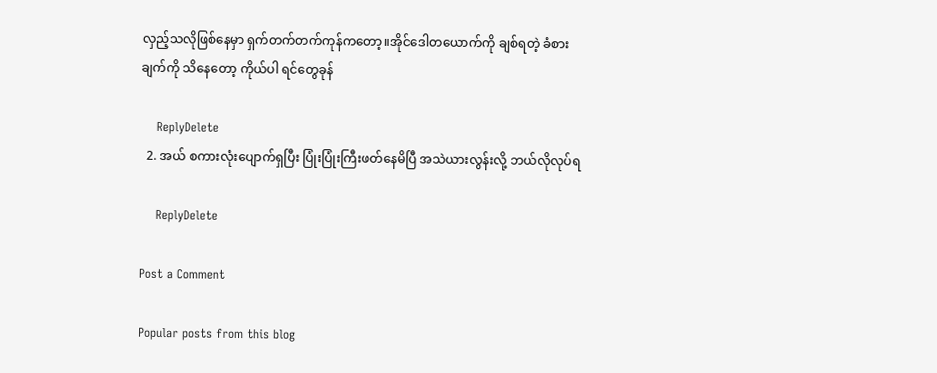လှည့်သလိုဖြစ်နေမှာ ရှက်တက်တက်ကုန်ကတော့။အိုင်ဒေါတယောက်ကို ချစ်ရတဲ့ ခံစားချက်ကို သိနေတော့ ကိုယ်ပါ ရင်တွေခုန်

    ReplyDelete
  2. အယ် စကားလုံးပျောက်ရှပြီး ပြုံးပြုံးကြီးဖတ်နေမိပြီ အသဲယားလွန်းလို့ ဘယ်လိုလုပ်ရ

    ReplyDelete

Post a Comment

Popular posts from this blog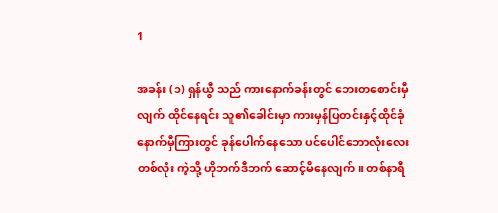1

အခန်း (၁) ရှန်ယွီ သည် ကားနောက်ခန်းတွင် ဘေးတစောင်းမှီလျက် ထိုင်နေရင်း သူ၏ခေါင်းမှာ ကားမှန်ပြတင်းနှင့်ထိုင်ခုံနောက်မှီကြားတွင် ခုန်ပေါက်နေသော ပင်ပေါင်ဘောလုံးလေးတစ်လုံး ကဲ့သို့ ဟိုဘက်ဒီဘက် ဆောင့်မိနေလျက်။ တစ်နာရီ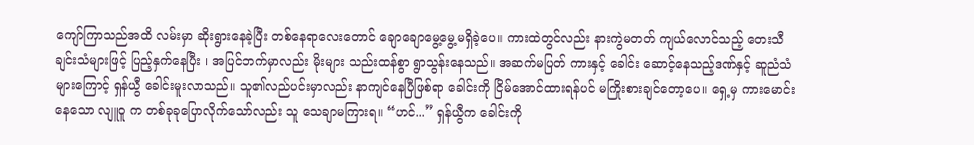ကျော်ကြာသည်အထိ လမ်းမှာ ဆိုးရွားနေခဲ့ပြီး တစ်နေရာလေးတောင် ချောချောမွေ့မွေ့မရှိခဲ့ပေ။ ကားထဲတွင်လည်း နားကွဲမတတ် ကျယ်လောင်သည့် တေးသီချင်းသံများဖြင့် ပြည့်နှက်နေပြီး ၊ အပြင်ဘက်မှာလည်း မိုးများ သည်းထန်စွာ ရွာသွန်းနေသည်။ အဆက်မပြတ် ကားနှင့် ခေါင်း ဆောင့်နေသည့်ဒဏ်နှင့် ဆူညံသံများကြောင့် ရှန်ယွီ ခေါင်းမူးလာသည်။ သူ၏လည်ပင်းမှာလည်း နာကျင်နေပြီဖြစ်ရာ ခေါင်းကို ငြိမ်အောင်ထားရန်ပင် မကြိုးစားချင်တော့ပေ။ ရှေ့မှ ကားမောင်းနေသော လျူဝူ က တစ်ခုခုပြောလိုက်သော်လည်း သူ သေချာမကြားရ။ “ဟင်...” ရှန်ယွီက ခေါင်းကို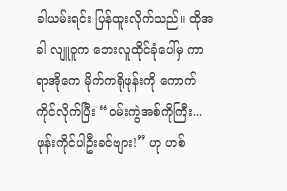ခါယမ်းရင်း ပြန်ထူးလိုက်သည်။ ထိုအခါ လျူဝူက ဘေးလူထိုင်ခုံပေါ်မှ ကာရာအိုကေ မိုက်ကရိုဖုန်းကို ကောက်ကိုင်လိုက်ပြီး “ဝမ်းကွဲအစ်ကိုကြီး... ဖုန်းကိုင်ပါဦးခင်ဗျား!” ဟု ဟစ်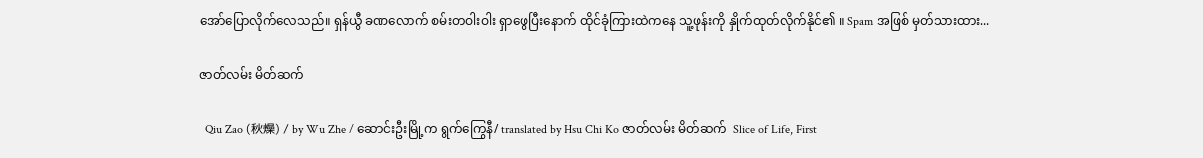အော်ပြောလိုက်လေသည်။ ရှန်ယွီ ခဏလောက် စမ်းတဝါးဝါး ရှာဖွေပြီးနောက် ထိုင်ခုံကြားထဲကနေ သူ့ဖုန်းကို နှိုက်ထုတ်လိုက်နိုင်၏ ။ Spam အဖြစ် မှတ်သားထား...

ဇာတ်လမ်း မိတ်ဆက်

  Qiu Zao (秋燥) / by Wu Zhe / ဆောင်းဦးမြို့က ရွက်ကြွေနီ/ translated by Hsu Chi Ko ဇာတ်လမ်း မိတ်ဆက်  Slice of Life, First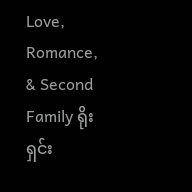Love, Romance, & Second Family ရိုးရှင်း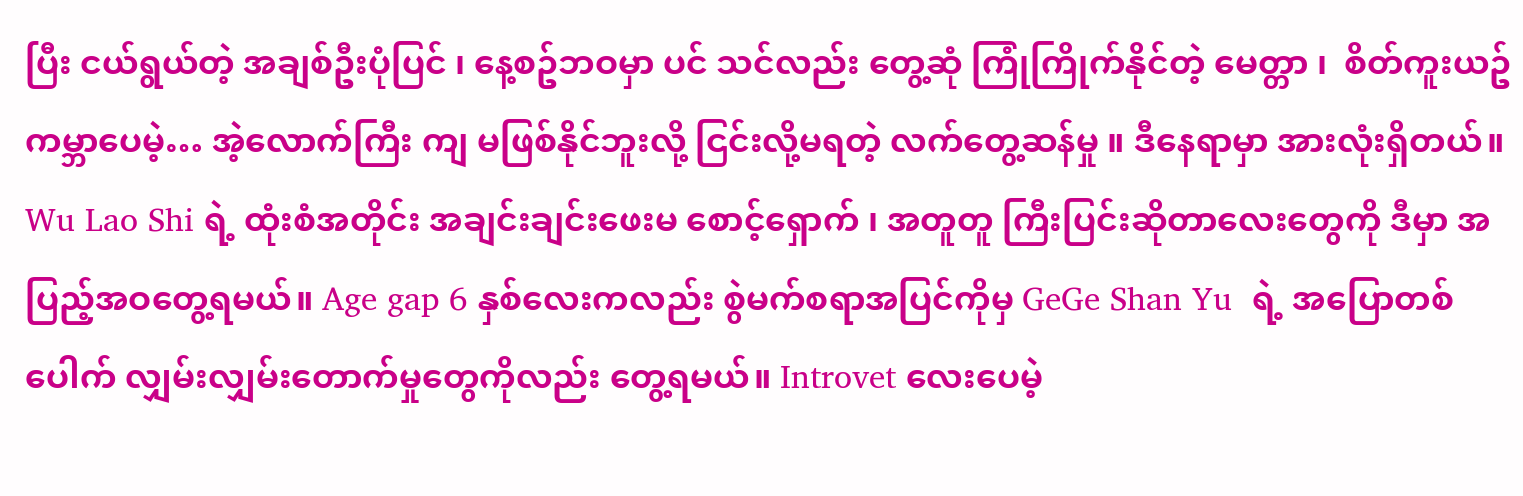ပြီး ငယ်ရွယ်တဲ့ အချစ်ဦးပုံပြင် ၊ နေ့စဥ်ဘဝမှာ ပင် သင်လည်း တွေ့ဆုံ ကြုံကြိုက်နိုင်တဲ့ မေတ္တာ ၊  စိတ်ကူးယဥ် ကမ္ဘာပေမဲ့… အဲ့လောက်ကြီး ကျ မဖြစ်နိုင်ဘူးလို့ ငြင်းလို့မရတဲ့ လက်တွေ့ဆန်မှု ။ ဒီနေရာမှာ အားလုံးရှိတယ်။ Wu Lao Shi ရဲ့ ထုံးစံအတိုင်း အချင်းချင်းဖေးမ စောင့်‌ရှောက် ၊ အတူတူ ကြီးပြင်းဆိုတာလေးတွေကို ဒီမှာ အပြည့်အဝတွေ့ရမယ်။ Age gap 6 နှစ်လေးကလည်း စွဲမက်စရာအပြင်ကိုမှ GeGe Shan Yu  ရဲ့ အပြောတစ်ပေါက် လျှမ်းလျှမ်းတောက်မှုတွေကိုလည်း တွေ့ရမယ်။ Introvet လေးပေမဲ့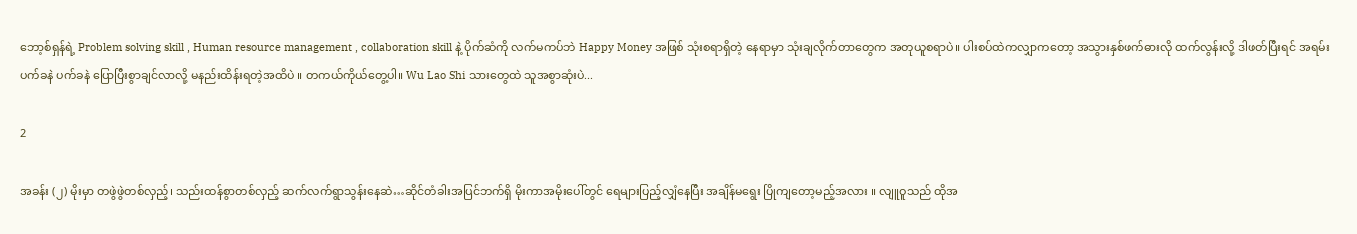ဘော့စ်ရှန်ရဲ့ Problem solving skill , Human resource management , collaboration skill နဲ့ ပိုက်ဆံကို လက်မကပ်ဘဲ Happy Money အဖြစ် သုံးစရာရှိတဲ့ နေရာမှာ သုံးချလိုက်တာတွေက အတုယူစရာပဲ။ ပါးစပ်ထဲကလျှာကတော့ အသွားနှစ်ဖက်ဓားလို ထက်လွန်းလို့ ဒါဖတ်ပြီးရင် အရမ်း ပက်ခနဲ ပက်ခနဲ ပြောပြီးစွာချင်လာလို့ မနည်းထိန်းရတဲ့အထိပဲ ။ တကယ်ကိုယ်တွေ့ပါ။ Wu Lao Shi သားတွေထဲ သူအစွာဆုံးပဲ...

2

အခန်း (၂) မိုးမှာ တဖွဲဖွဲတစ်လှည့်၊ သည်းထန်စွာတစ်လှည့် ဆက်လက်ရွာသွန်းနေဆဲ…ဆိုင်တံခါးအပြင်ဘက်ရှိ မိုးကာအမိုးပေါ်တွင် ရေများပြည့်လျှံနေပြီး အချိန်မရွေး ပြိုကျတော့မည့်အလား ။ လျူဝူသည် ထိုအ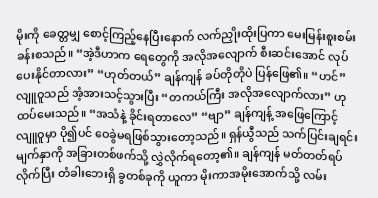မိုးကို ခေတ္တမျှ စောင့်ကြည့်နေပြီးနောက် လက်ညှိုးထိုးပြကာ မေးမြန်းစူးစမ်းခန်းစသည်။ “အဲ့ဒီဟာက ရေတွေကို အလိုအလျောက် စီးဆင်းအောင် လုပ်ပေးနိုင်တာလား” “ဟုတ်တယ်” ချန်ကျန် ခပ်တိုတိုပဲ ပြန်ဖြေ၏။ “ဟင်” လျူဝူသည် အံ့အားသင့်သွားပြီး “တကယ်ကြီး အလိုအလျောက်လား” ဟု ထပ်မေးသည်။ “အသံနဲ့ ခိုင်းရတာလေ” “ဗျာ” ချန်ကျန့် အဖြေကြောင့် လျူဝူမှာ ပို၍ပင် ဝေခွဲမရဖြစ်သွားတော့သည်။ ရှန်ယွီသည် သက်ပြင်းချရင်း မျက်နှာကို အခြားတစ်ဖက်သို့ လွှဲလိုက်ရ‌တော့၏။ ချန်ကျန် မတ်တတ်ရပ်လိုက်ပြီး တံခါးဘေးရှိ ခွတစ်ခုကို ယူကာ မိုးကာအမိုးအောက်သို့ လမ်း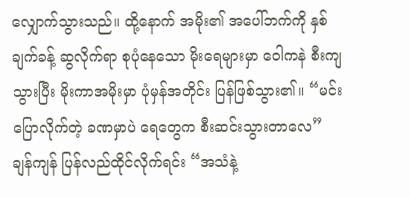လျှောက်သွားသည်။ ထို့နောက် အမိုး၏ အပေါ်ဘက်ကို နှစ်ချက်ခန့် ဆွလိုက်ရာ စုပုံနေသော မိုးရေများမှာ ဝေါကနဲ စီးကျသွားပြီး မိုးကာအမိုးမှာ ပုံမှန်အတိုင်း ပြန်ဖြစ်သွား၏။ “မင်း ပြောလိုက်တဲ့ ခဏမှာပဲ ရေတွေက စီးဆင်းသွားတာလေ” ချန်ကျန် ပြန်လည်ထိုင်လိုက်ရင်း “အသံနဲ့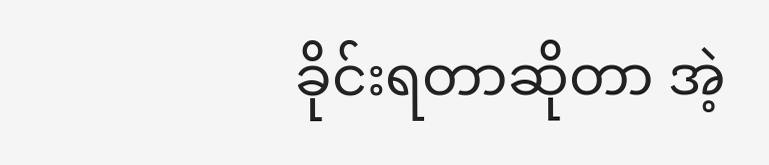ခိုင်းရတာဆိုတာ အဲ့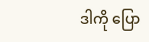ဒါကို ပြော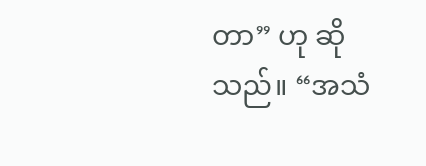တာ” ဟု ဆိုသည်။ “အသံ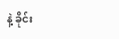နဲ့ ခိုင်း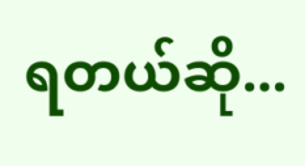ရတယ်ဆို...